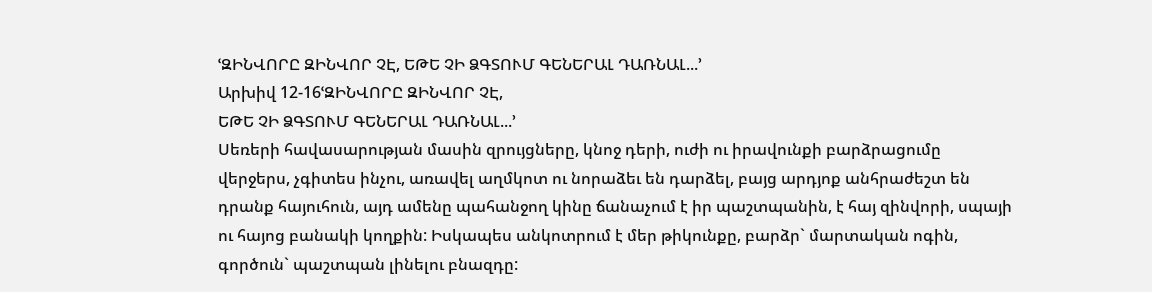ՙԶԻՆՎՈՐԸ ԶԻՆՎՈՐ ՉԷ, ԵԹԵ ՉԻ ՁԳՏՈՒՄ ԳԵՆԵՐԱԼ ԴԱՌՆԱԼ...՚
Արխիվ 12-16ՙԶԻՆՎՈՐԸ ԶԻՆՎՈՐ ՉԷ,
ԵԹԵ ՉԻ ՁԳՏՈՒՄ ԳԵՆԵՐԱԼ ԴԱՌՆԱԼ...՚
Սեռերի հավասարության մասին զրույցները, կնոջ դերի, ուժի ու իրավունքի բարձրացումը վերջերս, չգիտես ինչու, առավել աղմկոտ ու նորաձեւ են դարձել, բայց արդյոք անհրաժեշտ են դրանք հայուհուն, այդ ամենը պահանջող կինը ճանաչում է իր պաշտպանին, է հայ զինվորի, սպայի ու հայոց բանակի կողքին: Իսկապես անկոտրում է մեր թիկունքը, բարձր` մարտական ոգին, գործուն` պաշտպան լինելու բնազդը: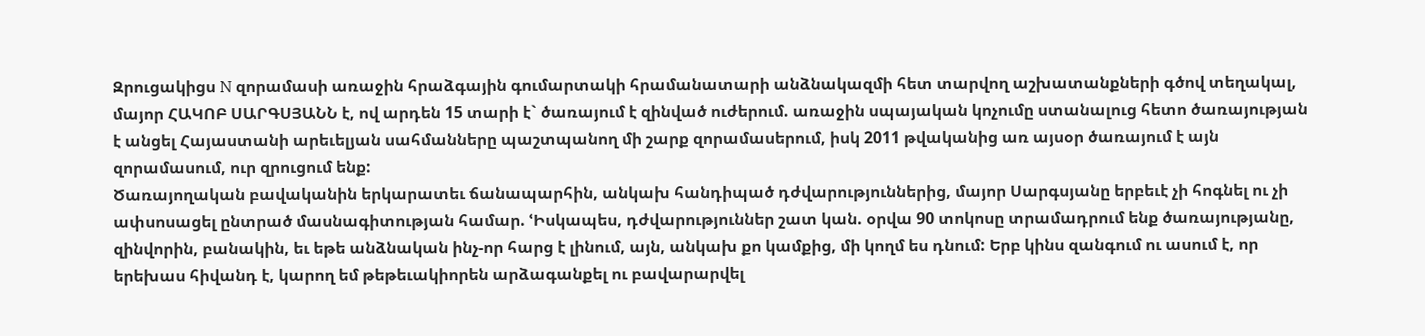Զրուցակիցս N զորամասի առաջին հրաձգային գումարտակի հրամանատարի անձնակազմի հետ տարվող աշխատանքների գծով տեղակալ, մայոր ՀԱԿՈԲ ՍԱՐԳՍՅԱՆՆ է, ով արդեն 15 տարի է` ծառայում է զինված ուժերում. առաջին սպայական կոչումը ստանալուց հետո ծառայության է անցել Հայաստանի արեւելյան սահմանները պաշտպանող մի շարք զորամասերում, իսկ 2011 թվականից առ այսօր ծառայում է այն զորամասում, ուր զրուցում ենք:
Ծառայողական բավականին երկարատեւ ճանապարհին, անկախ հանդիպած դժվարություններից, մայոր Սարգսյանը երբեւէ չի հոգնել ու չի ափսոսացել ընտրած մասնագիտության համար. ՙԻսկապես, դժվարություններ շատ կան. օրվա 90 տոկոսը տրամադրում ենք ծառայությանը, զինվորին, բանակին, եւ եթե անձնական ինչ-որ հարց է լինում, այն, անկախ քո կամքից, մի կողմ ես դնում: Երբ կինս զանգում ու ասում է, որ երեխաս հիվանդ է, կարող եմ թեթեւակիորեն արձագանքել ու բավարարվել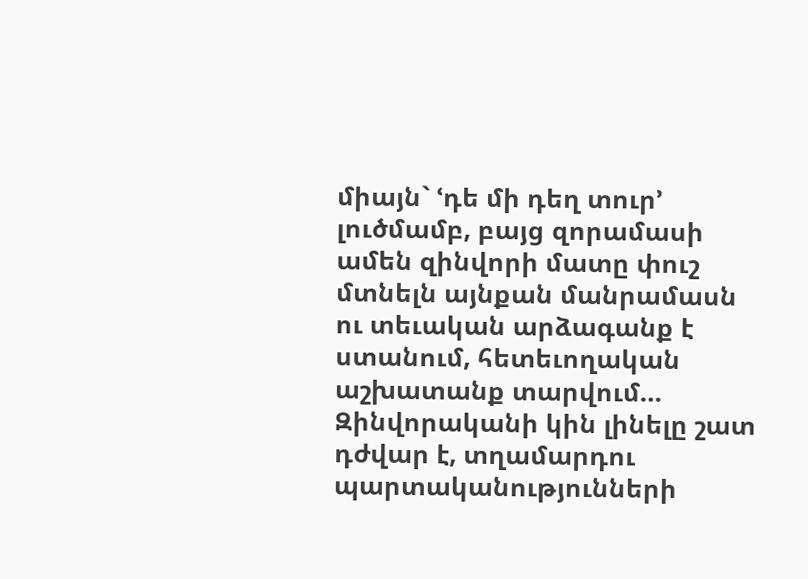միայն` ՙդե մի դեղ տուր՚ լուծմամբ, բայց զորամասի ամեն զինվորի մատը փուշ մտնելն այնքան մանրամասն ու տեւական արձագանք է ստանում, հետեւողական աշխատանք տարվում… Զինվորականի կին լինելը շատ դժվար է, տղամարդու պարտականությունների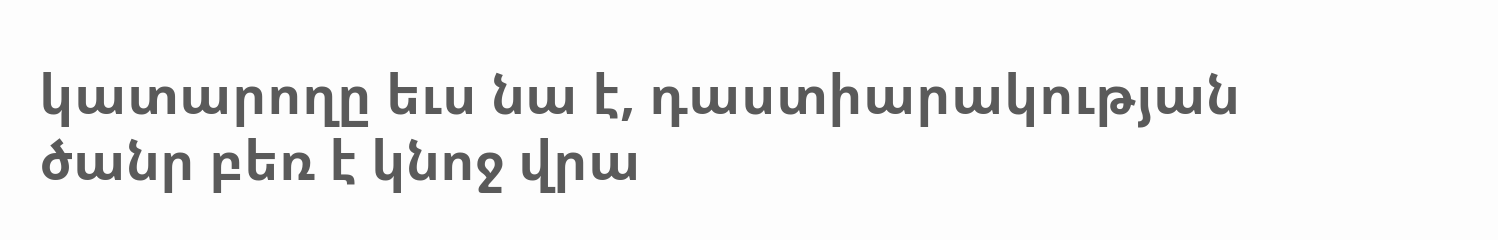կատարողը եւս նա է, դաստիարակության ծանր բեռ է կնոջ վրա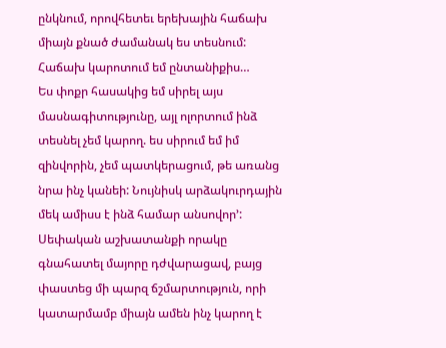ընկնում, որովհետեւ երեխային հաճախ միայն քնած ժամանակ ես տեսնում: Հաճախ կարոտում եմ ընտանիքիս…
Ես փոքր հասակից եմ սիրել այս մասնագիտությունը, այլ ոլորտում ինձ տեսնել չեմ կարող. ես սիրում եմ իմ զինվորին, չեմ պատկերացում, թե առանց նրա ինչ կանեի: Նույնիսկ արձակուրդային մեկ ամիսս է ինձ համար անսովոր՚:
Սեփական աշխատանքի որակը գնահատել մայորը դժվարացավ, բայց փաստեց մի պարզ ճշմարտություն, որի կատարմամբ միայն ամեն ինչ կարող է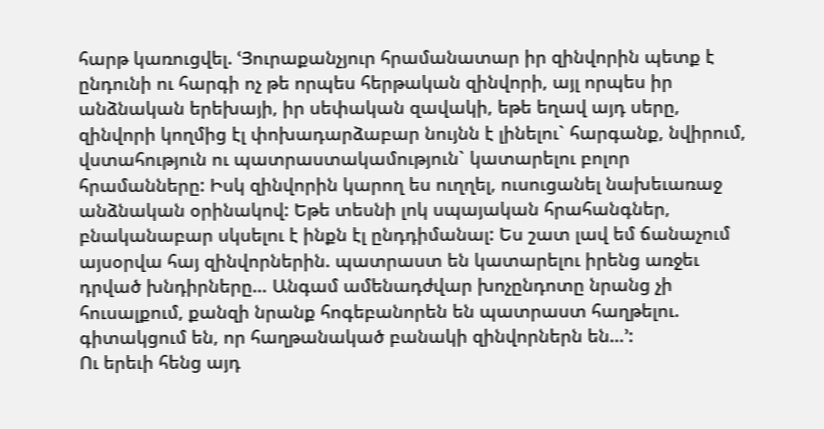հարթ կառուցվել. ՙՅուրաքանչյուր հրամանատար իր զինվորին պետք է ընդունի ու հարգի ոչ թե որպես հերթական զինվորի, այլ որպես իր անձնական երեխայի, իր սեփական զավակի, եթե եղավ այդ սերը, զինվորի կողմից էլ փոխադարձաբար նույնն է լինելու` հարգանք, նվիրում, վստահություն ու պատրաստակամություն` կատարելու բոլոր հրամանները: Իսկ զինվորին կարող ես ուղղել, ուսուցանել նախեւառաջ անձնական օրինակով: Եթե տեսնի լոկ սպայական հրահանգներ, բնականաբար սկսելու է ինքն էլ ընդդիմանալ: Ես շատ լավ եմ ճանաչում այսօրվա հայ զինվորներին. պատրաստ են կատարելու իրենց առջեւ դրված խնդիրները… Անգամ ամենադժվար խոչընդոտը նրանց չի հուսալքում, քանզի նրանք հոգեբանորեն են պատրաստ հաղթելու. գիտակցում են, որ հաղթանակած բանակի զինվորներն են…՚:
Ու երեւի հենց այդ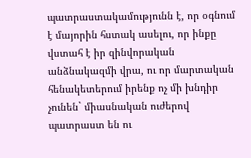պատրաստակամությունն է, որ օգնում է մայորին հստակ ասելու, որ ինքը վստահ է իր զինվորական անձնակազմի վրա, ու որ մարտական հենակետերում իրենք ոչ մի խնդիր չունեն` միասնական ուժերով պատրաստ են ու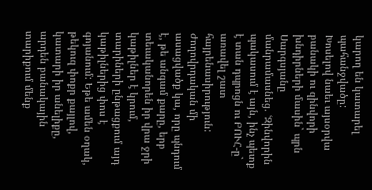կարող են կատարել պահանջվածը:
Խոսելով նաեւ այսօրվա բանակի ու զինվորի խնդիրների մասին` պրն Սարգսյանը մանրամասնեց. ՙԶինվորին պակասում է այն, ինչ պետք է տան դպրոցն ու ԲՈՒՀ-ը` առավել շատ հայրենասիրություն: Ժողովրդական մի ասացվածք կա, որը պնդում է, թե անգամ քարը, երբ տեւականորեն իր վրա ջրի կաթիլներ է կրում, տարիների ընթացքում այդ կաթիլներից փոս է գոյանում: Եթե ամեն օղակ, թեկուզ փոքր քայլով, կատարի իր անելիքը, արդեն բանակային տարիքում մենք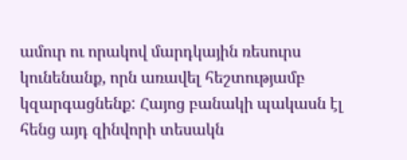ամուր ու որակով մարդկային ռեսուրս կունենանք, որն առավել հեշտությամբ կզարգացնենք: Հայոց բանակի պակասն էլ հենց այդ զինվորի տեսակն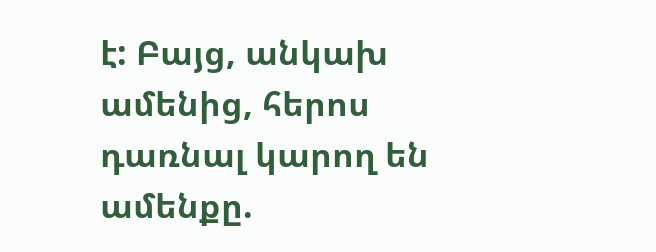է: Բայց, անկախ ամենից, հերոս դառնալ կարող են ամենքը.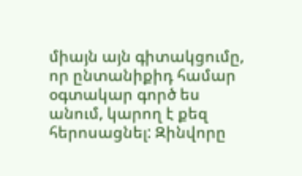միայն այն գիտակցումը, որ ընտանիքիդ համար օգտակար գործ ես անում, կարող է քեզ հերոսացնել: Զինվորը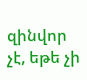զինվոր չէ, եթե չի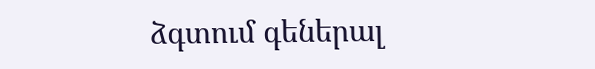ձգտում գեներալ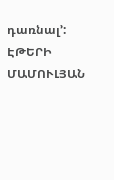դառնալ՚:
ԷԹԵՐԻ ՄԱՄՈՒԼՅԱՆ